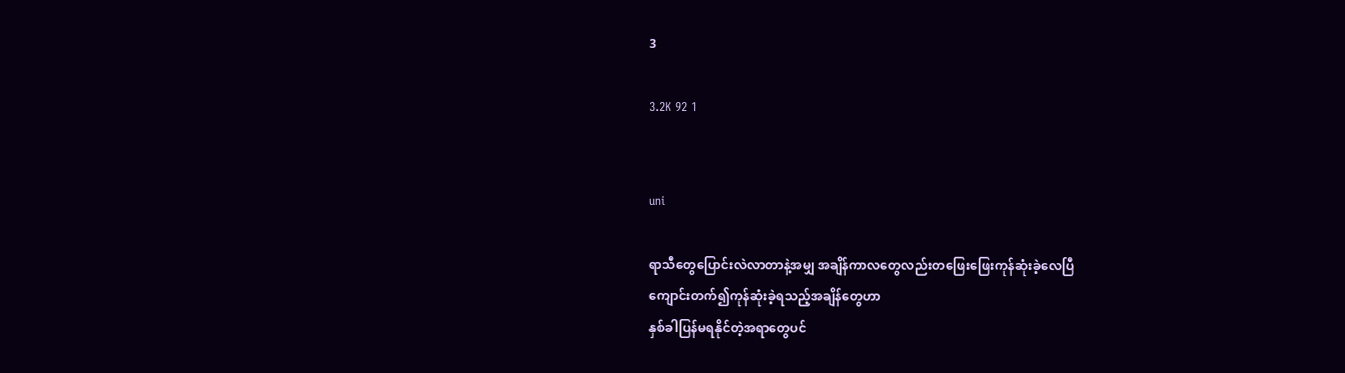3

3.2K 92 1


uni

ရာသီတွေပြောင်းလဲလာတာနဲ့အမျှ အချိန်ကာလတွေလည်းတဖြေးဖြေးကုန်ဆုံးခဲ့လေပြီ
ကျောင်းတက်၍ကုန်ဆုံးခဲ့ရသည့်အချိန်တွေဟာ
နှစ်ခါပြန်မရနိုင်တဲ့အရာတွေပင်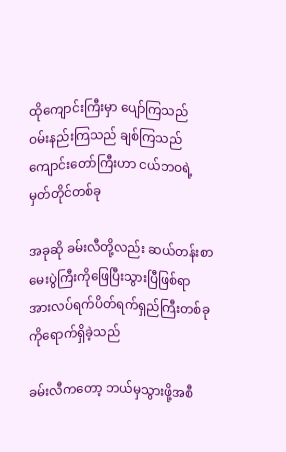ထိုကျောင်းကြီးမှာ ပျော်ကြသည်
ဝမ်းနည်းကြသည် ချစ်ကြသည်
ကျောင်းတော်ကြီးဟာ ငယ်ဘဝရဲ့ မှတ်တိုင်တစ်ခု

အခုဆို ခမ်းလီတို့လည်း ဆယ်တန်းစာမေးပွဲကြီးကိုဖြေပြီးသွားပြီဖြစ်ရာ အားလပ်ရက်ပိတ်ရက်ရှည်ကြီးတစ်ခုကိုရောက်ရှိခဲ့သည်

ခမ်းလီကတော့ ဘယ်မှသွားဖို့အစီ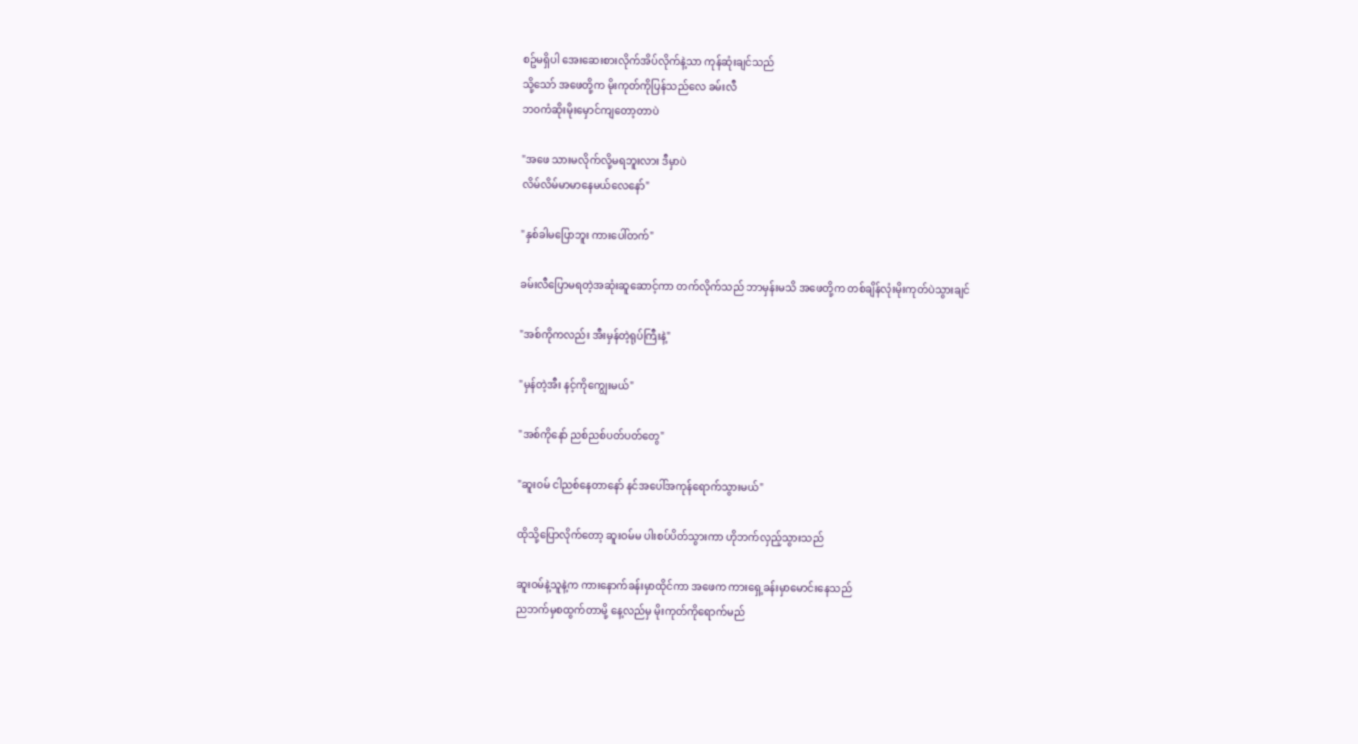စဥ်မရှိပါ အေးဆေးစားလိုက်အိပ်လိုက်နဲ့သာ ကုန်ဆုံးချင်သည်
သို့သော် အဖေတို့က မိုးကုတ်ကိုပြန်သည်လေ ခမ်းလီ
ဘဝကံဆိုးမိုးမှောင်ကျတော့တာပဲ

"အဖေ သားမလိုက်လို့မရဘူးလား ဒီမှာပဲ
လိမ်လိမ်မာမာနေမယ်လေနော်"

"နှစ်ခါမပြောဘူး ကားပေါ်တက်"

ခမ်းလီပြောမရတဲ့အဆုံးဆူဆောင့်ကာ တက်လိုက်သည် ဘာမှန်းမသိ အဖေတို့က တစ်ချိန်လုံးမိုးကုတ်ပဲသွားချင်

"အစ်ကိုကလည်း အီးမှန်တဲ့ရုပ်ကြီးနဲ့"

"မှန်တဲ့အီး နင့်ကိုကျွေးမယ်"

"အစ်ကိုနော် ညစ်ညစ်ပတ်ပတ်တွေ"

"ဆူးဝမ် ငါညစ်နေတာနော် နင်အပေါ်အကုန်ရောက်သွားမယ်"

ထိုသို့ပြောလိုက်တော့ ဆူးဝမ်မ ပါးစပ်ပိတ်သွားကာ ဟိုဘက်လှည့်သွားသည်

ဆူးဝမ်နဲ့သူနဲ့က ကားနောက်ခန်းမှာထိုင်ကာ အဖေက ကားရှေ့ခန်းမှာမောင်းနေသည်
ညဘက်မှစထွက်တာမို့ နေ့လည်မှ မိုးကုတ်ကိုရောက်မည်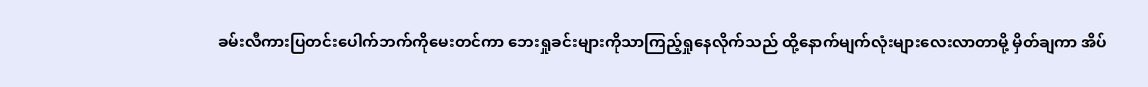ခမ်းလီကားပြတင်းပေါက်ဘက်ကိုမေးတင်ကာ ဘေးရှုခင်းများကိုသာကြည့်ရှုနေလိုက်သည် ထို့နောက်မျက်လုံးများလေးလာတာမို့ မှိတ်ချကာ အိပ်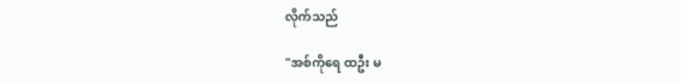လိုက်သည်

"အစ်ကိုရေ ထဦး မ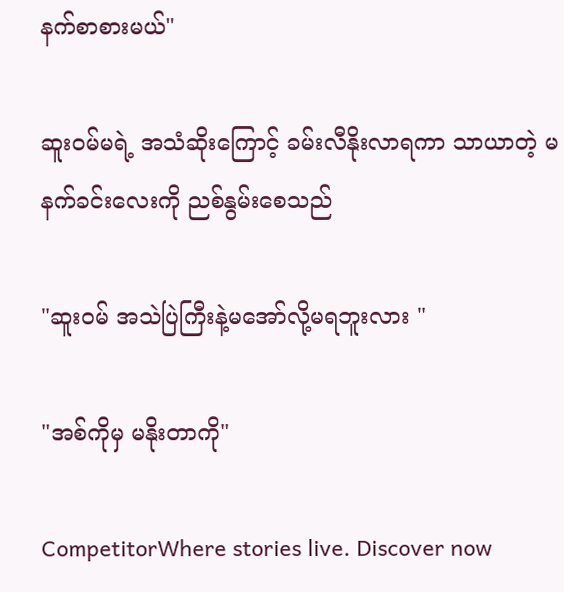နက်စာစားမယ်"

ဆူးဝမ်မရဲ့ အသံဆိုးကြောင့် ခမ်းလီနိုးလာရကာ သာယာတဲ့ မနက်ခင်းလေးကို ညစ်နွမ်းစေသည်

"ဆူးဝမ် အသဲပြဲကြီးနဲ့မအော်လို့မရဘူးလား "

"အစ်ကိုမှ မနိုးတာကို"

CompetitorWhere stories live. Discover now